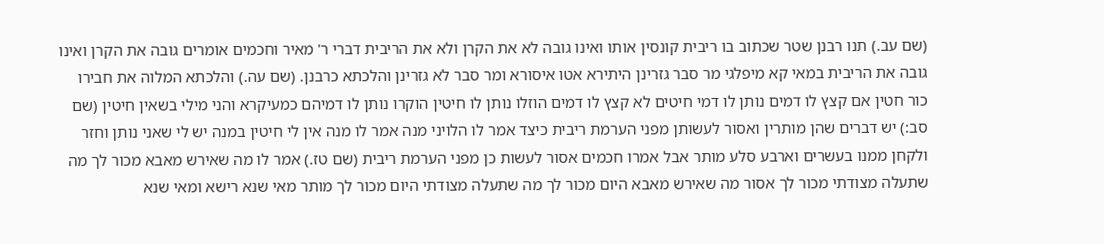(שם עב.) תנו רבנן שטר שכתוב בו ריבית קונסין אותו ואינו גובה לא את הקרן ולא את הריבית דברי ר' מאיר וחכמים אומרים גובה את הקרן ואינו גובה את הריבית במאי קא מיפלגי מר סבר גזרינן היתירא אטו איסורא ומר סבר לא גזרינן והלכתא כרבנן. (שם עה.) והלכתא המלוה את חבירו כור חטין אם קצץ לו דמים נותן לו דמי חיטים לא קצץ לו דמים הוזלו נותן לו חיטין הוקרו נותן לו דמיהם כמעיקרא והני מילי בשאין חיטין (שם סב:) יש דברים שהן מותרין ואסור לעשותן מפני הערמת ריבית כיצד אמר לו הלויני מנה אמר לו מנה אין לי חיטין במנה יש לי שאני נותן וחזר ולקחן ממנו בעשרים וארבע סלע מותר אבל אמרו חכמים אסור לעשות כן מפני הערמת ריבית (שם טז.) אמר לו מה שאירש מאבא מכור לך מה שתעלה מצודתי מכור לך אסור מה שאירש מאבא היום מכור לך מה שתעלה מצודתי היום מכור לך מותר מאי שנא רישא ומאי שנא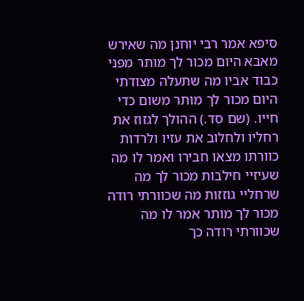סיפא אמר רבי יוחנן מה שאירש מאבא היום מכור לך מותר מפני כבוד אביו מה שתעלה מצודתי היום מכור לך מותר משום כדי חייו. (שם סד.) ההולך לגזוז את רחליו ולחלוב את עזיו ולרדות כוורתו מצאו חבירו ואמר לו מה שעיזיי חילבות מכור לך מה שרחליי גוזזות מה שכוורתי רודה מכור לך מותר אמר לו מה שכוורתי רודה כך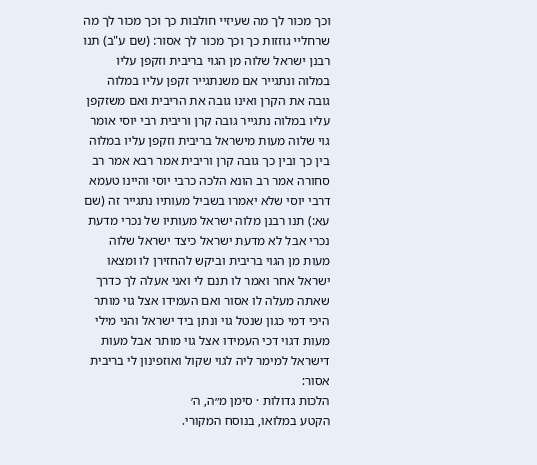וכך מכור לך מה שעיזיי חולבות כך וכך מכור לך מה שרחליי גוזזות כך וכך מכור לך אסור: (שם ע"ב) תנו רבנן ישראל שלוה מן הגוי בריבית וזקפן עליו במלוה ונתגייר אם משנתגייר זקפן עליו במלוה גובה את הקרן ואינו גובה את הריבית ואם משזקפן עליו במלוה נתגייר גובה קרן וריבית רבי יוסי אומר גוי שלוה מעות מישראל בריבית וזקפן עליו במלוה בין כך ובין כך גובה קרן וריבית אמר רבא אמר רב סחורה אמר רב הונא הלכה כרבי יוסי והיינו טעמא דרבי יוסי שלא יאמרו בשביל מעותיו נתגייר זה (שם עא:) תנו רבנן מלוה ישראל מעותיו של נכרי מדעת נכרי אבל לא מדעת ישראל כיצד ישראל שלוה מעות מן הגוי בריבית וביקש להחזירן לו ומצאו ישראל אחר ואמר לו תנם לי ואני אעלה לך כדרך שאתה מעלה לו אסור ואם העמידו אצל גוי מותר היכי דמי כגון שנטל גוי ונתן ביד ישראל והני מילי מעות דגוי דכי העמידו אצל גוי מותר אבל מעות דישראל למימר ליה לגוי שקול ואוזפינון לי בריבית אסור:
הלכות גדולות · סימן מ״ה, ה׳
הקטע במלואו, בנוסח המקורי.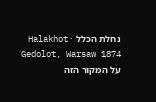נחלת הכלל · Halakhot Gedolot, Warsaw 1874
על המקור הזה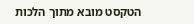הטקסט מובא מתוך הלכות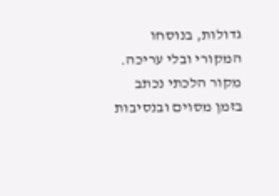גדולות, בנוסחו המקורי ובלי עריכה. מקור הלכתי נכתב בזמן מסוים ובנסיבות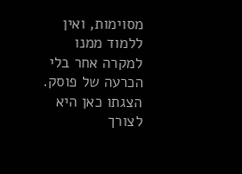מסוימות, ואין ללמוד ממנו למקרה אחר בלי הכרעה של פוסק. הצגתו כאן היא לצורך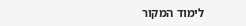לימוד המקור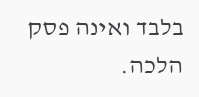בלבד ואינה פסק הלכה.